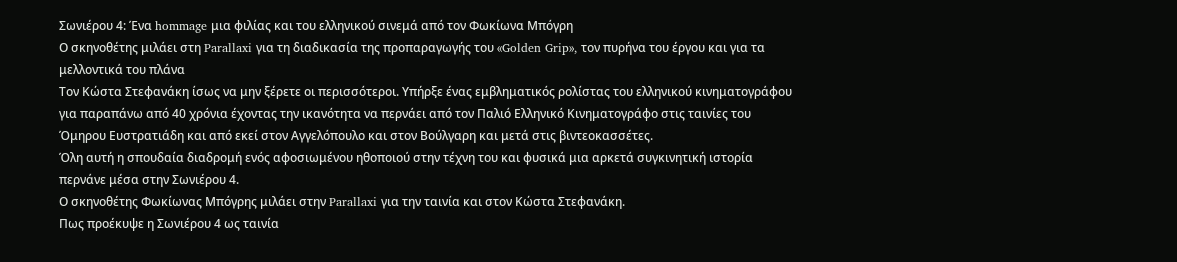Σωνιέρου 4: Ένα hommage μια φιλίας και του ελληνικού σινεμά από τον Φωκίωνα Μπόγρη
Ο σκηνοθέτης μιλάει στη Parallaxi για τη διαδικασία της προπαραγωγής του «Golden Grip», τον πυρήνα του έργου και για τα μελλοντικά του πλάνα
Τον Κώστα Στεφανάκη ίσως να μην ξέρετε οι περισσότεροι. Υπήρξε ένας εμβληματικός ρολίστας του ελληνικού κινηματογράφου για παραπάνω από 40 χρόνια έχοντας την ικανότητα να περνάει από τον Παλιό Ελληνικό Κινηματογράφο στις ταινίες του Όμηρου Ευστρατιάδη και από εκεί στον Αγγελόπουλο και στον Βούλγαρη και μετά στις βιντεοκασσέτες.
Όλη αυτή η σπουδαία διαδρομή ενός αφοσιωμένου ηθοποιού στην τέχνη του και φυσικά μια αρκετά συγκινητική ιστορία περνάνε μέσα στην Σωνιέρου 4.
Ο σκηνοθέτης Φωκίωνας Μπόγρης μιλάει στην Parallaxi για την ταινία και στον Κώστα Στεφανάκη.
Πως προέκυψε η Σωνιέρου 4 ως ταινία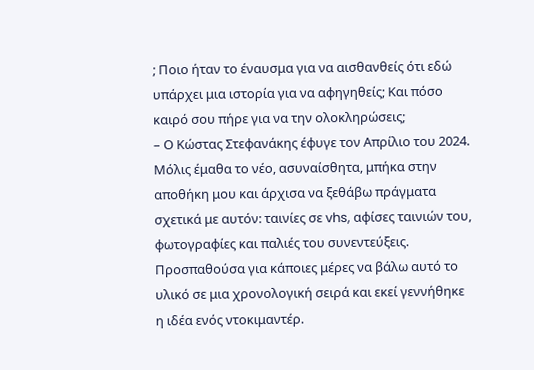; Ποιο ήταν το έναυσμα για να αισθανθείς ότι εδώ υπάρχει μια ιστορία για να αφηγηθείς; Και πόσο καιρό σου πήρε για να την ολοκληρώσεις;
– Ο Κώστας Στεφανάκης έφυγε τον Απρίλιο του 2024. Μόλις έμαθα το νέο, ασυναίσθητα, μπήκα στην αποθήκη μου και άρχισα να ξεθάβω πράγματα σχετικά με αυτόν: ταινίες σε vhs, αφίσες ταινιών του, φωτογραφίες και παλιές του συνεντεύξεις.
Προσπαθούσα για κάποιες μέρες να βάλω αυτό το υλικό σε μια χρονολογική σειρά και εκεί γεννήθηκε η ιδέα ενός ντοκιμαντέρ.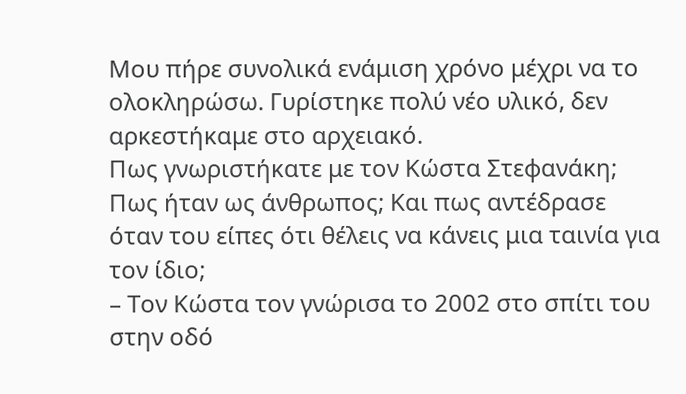Μου πήρε συνολικά ενάμιση χρόνο μέχρι να το ολοκληρώσω. Γυρίστηκε πολύ νέο υλικό, δεν αρκεστήκαμε στο αρχειακό.
Πως γνωριστήκατε με τον Κώστα Στεφανάκη; Πως ήταν ως άνθρωπος; Και πως αντέδρασε όταν του είπες ότι θέλεις να κάνεις μια ταινία για τον ίδιο;
– Τον Κώστα τον γνώρισα το 2002 στο σπίτι του στην οδό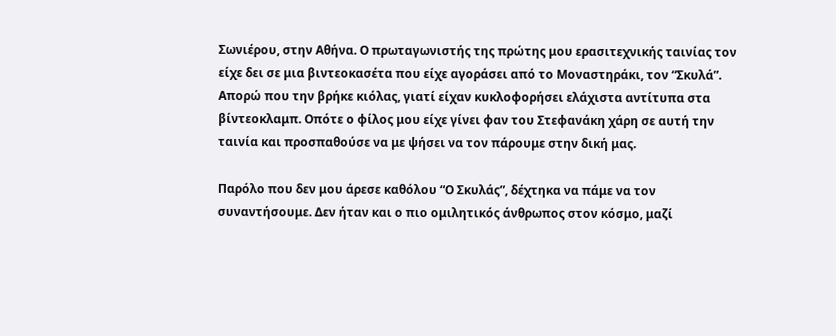Σωνιέρου, στην Αθήνα. Ο πρωταγωνιστής της πρώτης μου ερασιτεχνικής ταινίας τον είχε δει σε μια βιντεοκασέτα που είχε αγοράσει από το Μοναστηράκι, τον “Σκυλά”.
Απορώ που την βρήκε κιόλας, γιατί είχαν κυκλοφορήσει ελάχιστα αντίτυπα στα βίντεοκλαμπ. Οπότε ο φίλος μου είχε γίνει φαν του Στεφανάκη χάρη σε αυτή την ταινία και προσπαθούσε να με ψήσει να τον πάρουμε στην δική μας.

Παρόλο που δεν μου άρεσε καθόλου “Ο Σκυλάς”, δέχτηκα να πάμε να τον συναντήσουμε. Δεν ήταν και ο πιο ομιλητικός άνθρωπος στον κόσμο, μαζί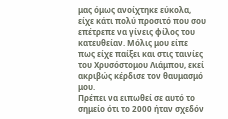μας όμως ανοίχτηκε εύκολα, είχε κάτι πολύ προσιτό που σου επέτρεπε να γίνεις φίλος του κατευθείαν. Μόλις μου είπε πως είχε παίξει και στις ταινίες του Χρυσόστομου Λιάμπου, εκεί ακριβώς κέρδισε τον θαυμασμό μου.
Πρέπει να ειπωθεί σε αυτό το σημείο ότι το 2000 ήταν σχεδόν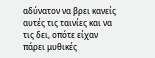αδύνατον να βρει κανείς αυτές τις ταινίες και να τις δει, οπότε είχαν πάρει μυθικές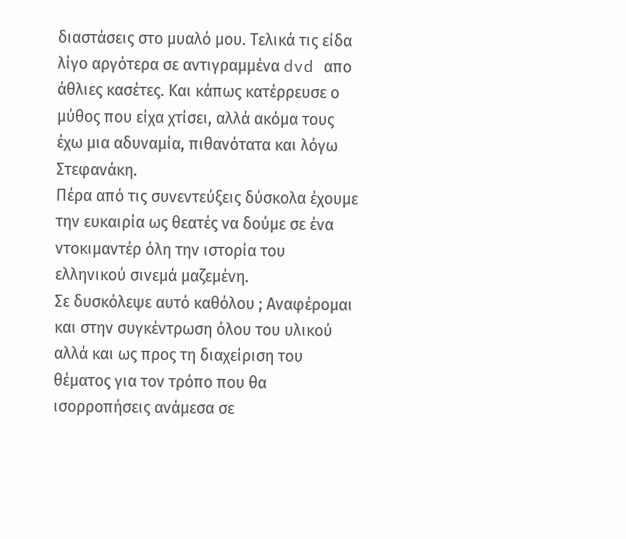διαστάσεις στο μυαλό μου. Τελικά τις είδα λίγο αργότερα σε αντιγραμμένα dvd απο άθλιες κασέτες. Και κάπως κατέρρευσε ο μύθος που είχα χτίσει, αλλά ακόμα τους έχω μια αδυναμία, πιθανότατα και λόγω Στεφανάκη.
Πέρα από τις συνεντεύξεις δύσκολα έχουμε την ευκαιρία ως θεατές να δούμε σε ένα ντοκιμαντέρ όλη την ιστορία του ελληνικού σινεμά μαζεμένη.
Σε δυσκόλεψε αυτό καθόλου ; Αναφέρομαι και στην συγκέντρωση όλου του υλικού αλλά και ως προς τη διαχείριση του θέματος για τον τρόπο που θα ισορροπήσεις ανάμεσα σε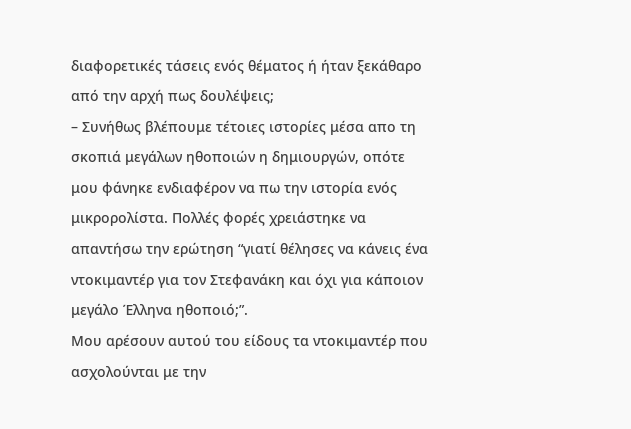διαφορετικές τάσεις ενός θέματος ή ήταν ξεκάθαρο από την αρχή πως δουλέψεις;
– Συνήθως βλέπουμε τέτοιες ιστορίες μέσα απο τη σκοπιά μεγάλων ηθοποιών η δημιουργών, οπότε μου φάνηκε ενδιαφέρον να πω την ιστορία ενός μικρορολίστα. Πολλές φορές χρειάστηκε να απαντήσω την ερώτηση “γιατί θέλησες να κάνεις ένα ντοκιμαντέρ για τον Στεφανάκη και όχι για κάποιον μεγάλο Έλληνα ηθοποιό;”.
Μου αρέσουν αυτού του είδους τα ντοκιμαντέρ που ασχολούνται με την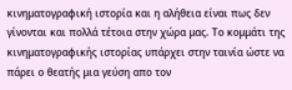κινηματογραφική ιστορία και η αλήθεια είναι πως δεν γίνονται και πολλά τέτοια στην χώρα μας. Το κομμάτι της κινηματογραφικής ιστορίας υπάρχει στην ταινία ώστε να πάρει ο θεατής μια γεύση απο τον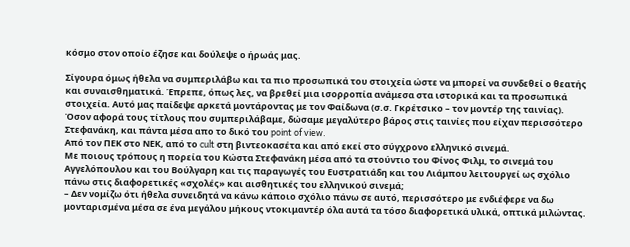κόσμο στον οποίο έζησε και δούλεψε ο ήρωάς μας.

Σίγουρα όμως ήθελα να συμπεριλάβω και τα πιο προσωπικά του στοιχεία ώστε να μπορεί να συνδεθεί ο θεατής και συναισθηματικά. Έπρεπε, όπως λες, να βρεθεί μια ισορροπία ανάμεσα στα ιστορικά και τα προσωπικά στοιχεία. Αυτό μας παίδεψε αρκετά μοντάροντας με τον Φαίδωνα (σ.σ. Γκρέτσικο – τον μοντέρ της ταινίας).
Όσον αφορά τους τίτλους που συμπεριλάβαμε, δώσαμε μεγαλύτερο βάρος στις ταινίες που είχαν περισσότερο Στεφανάκη, και πάντα μέσα απο το δικό του point of view.
Από τον ΠΕΚ στο ΝΕΚ, από το cult στη βιντεοκασέτα και από εκεί στο σύγχρονο ελληνικό σινεμά.
Με ποιους τρόπους η πορεία του Κώστα Στεφανάκη μέσα από τα στούντιο του Φίνος Φιλμ, το σινεμά του Αγγελόπουλου και του Βούλγαρη και τις παραγωγές του Ευστρατιάδη και του Λιάμπου λειτουργεί ως σχόλιο πάνω στις διαφορετικές «σχολές» και αισθητικές του ελληνικού σινεμά;
– Δεν νομίζω ότι ήθελα συνειδητά να κάνω κάποιο σχόλιο πάνω σε αυτό, περισσότερο με ενδιέφερε να δω μονταρισμένα μέσα σε ένα μεγάλου μήκους ντοκιμαντέρ όλα αυτά τα τόσο διαφορετικά υλικά, οπτικά μιλώντας.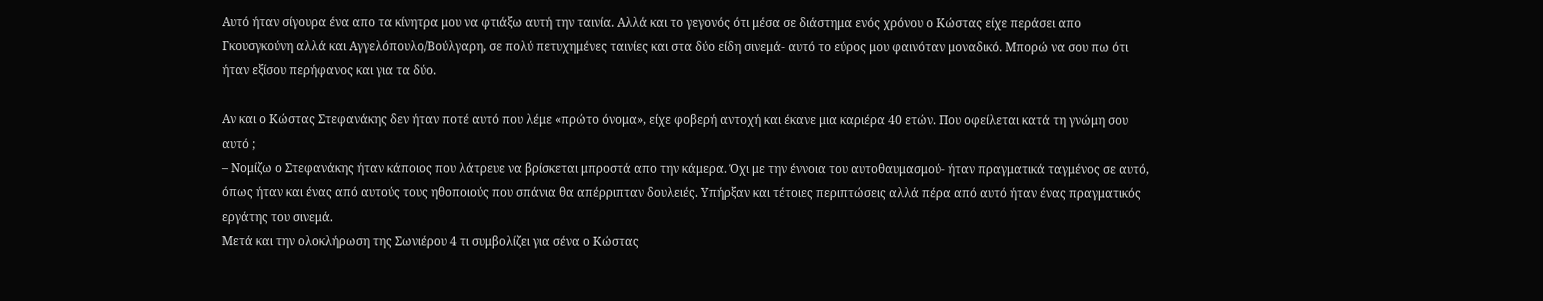Αυτό ήταν σίγουρα ένα απο τα κίνητρα μου να φτιάξω αυτή την ταινία. Αλλά και το γεγονός ότι μέσα σε διάστημα ενός χρόνου ο Κώστας είχε περάσει απο Γκουσγκούνη αλλά και Αγγελόπουλο/Βούλγαρη, σε πολύ πετυχημένες ταινίες και στα δύο είδη σινεμά- αυτό το εύρος μου φαινόταν μοναδικό. Μπορώ να σου πω ότι ήταν εξίσου περήφανος και για τα δύο.

Αν και ο Κώστας Στεφανάκης δεν ήταν ποτέ αυτό που λέμε «πρώτο όνομα», είχε φοβερή αντοχή και έκανε μια καριέρα 40 ετών. Που οφείλεται κατά τη γνώμη σου αυτό ;
– Νομίζω ο Στεφανάκης ήταν κάποιος που λάτρευε να βρίσκεται μπροστά απο την κάμερα. Όχι με την έννοια του αυτοθαυμασμού- ήταν πραγματικά ταγμένος σε αυτό, όπως ήταν και ένας από αυτούς τους ηθοποιούς που σπάνια θα απέρριπταν δουλειές. Υπήρξαν και τέτοιες περιπτώσεις αλλά πέρα από αυτό ήταν ένας πραγματικός εργάτης του σινεμά.
Μετά και την ολοκλήρωση της Σωνιέρου 4 τι συμβολίζει για σένα ο Κώστας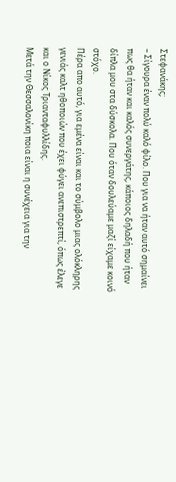Στεφανάκης;
– Σίγουρα έναν πολύ καλό φίλο. Που για να ήταν αυτό σημαίνει πως θα ήταν και καλός συνεργάτης, κάποιος δηλαδή που ήταν δίπλα μου στα δύσκολα. Που όταν δουλεύαμε μαζί είχαμε κοινό στόχο.
Πέρα απο αυτό, για εμένα είναι και το σύμβολο μιας ολόκληρης γενιάς καλτ ηθοποιών που έχει φύγει ανεπιστρεπτί, όπως έλεγε και ο Νίκος Τριανταφυλλίδης.
Μετά την Θεσσαλονίκη ποια είναι η συνέχεια για την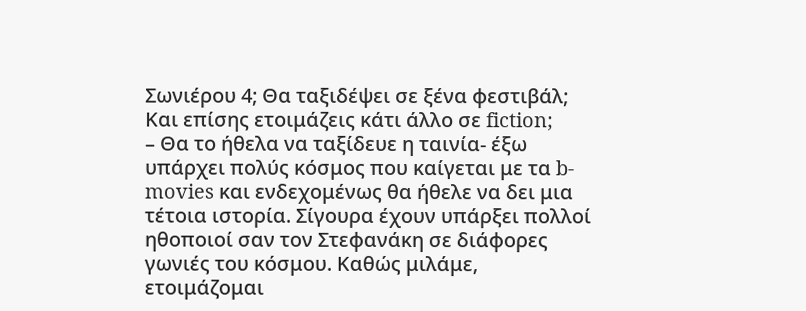Σωνιέρου 4; Θα ταξιδέψει σε ξένα φεστιβάλ; Και επίσης ετοιμάζεις κάτι άλλο σε fiction;
– Θα το ήθελα να ταξίδευε η ταινία- έξω υπάρχει πολύς κόσμος που καίγεται με τα b-movies και ενδεχομένως θα ήθελε να δει μια τέτοια ιστορία. Σίγουρα έχουν υπάρξει πολλοί ηθοποιοί σαν τον Στεφανάκη σε διάφορες γωνιές του κόσμου. Καθώς μιλάμε, ετοιμάζομαι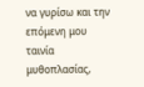να γυρίσω και την επόμενη μου ταινία μυθοπλασίας,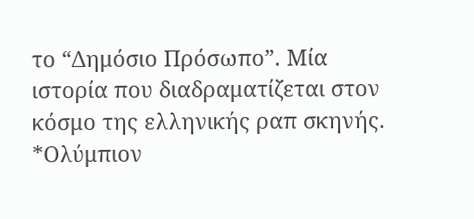το “Δημόσιο Πρόσωπο”. Μία ιστορία που διαδραματίζεται στον κόσμο της ελληνικής ραπ σκηνής.
*Ολύμπιον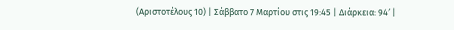(Αριστοτέλους 10) | Σάββατο 7 Μαρτίου στις 19:45 | Διάρκεια: 94′ |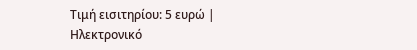Τιμή εισιτηρίου: 5 ευρώ | Ηλεκτρονικό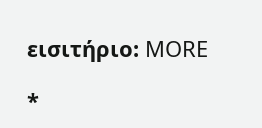εισιτήριο: MORE

*